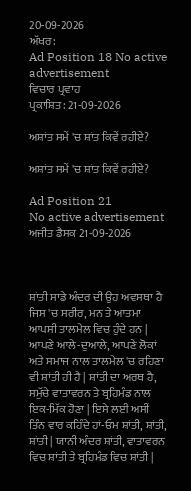20-09-2026
ਅੱਖਰ:
Ad Position 18 No active advertisement
ਵਿਚਾਰ ਪ੍ਰਵਾਹ
ਪ੍ਰਕਾਸ਼ਿਤ: 21-09-2026

ਅਸ਼ਾਂਤ ਸਮੇਂ 'ਚ ਸ਼ਾਂਤ ਕਿਵੇਂ ਰਹੀਏ?

ਅਸ਼ਾਂਤ ਸਮੇਂ 'ਚ ਸ਼ਾਂਤ ਕਿਵੇਂ ਰਹੀਏ?

Ad Position 21
No active advertisement
ਅਜੀਤ ਡੈਸਕ 21-09-2026



ਸ਼ਾਂਤੀ ਸਾਡੇ ਅੰਦਰ ਦੀ ਉਹ ਅਵਸਥਾ ਹੈ ਜਿਸ 'ਚ ਸਰੀਰ, ਮਨ ਤੇ ਆਤਮਾ ਆਪਸੀ ਤਾਲਮੇਲ ਵਿਚ ਹੁੰਦੇ ਹਨ | ਆਪਣੇ ਆਲੇ-ਦੁਆਲੇ, ਆਪਣੇ ਲੋਕਾਂ ਅਤੇ ਸਮਾਜ ਨਾਲ ਤਾਲਮੇਲ 'ਚ ਰਹਿਣਾ ਵੀ ਸ਼ਾਂਤੀ ਹੀ ਹੈ | ਸ਼ਾਂਤੀ ਦਾ ਅਰਥ ਹੈ, ਸਮੁੱਚੇ ਵਾਤਾਵਰਨ ਤੇ ਬ੍ਰਹਿਮੰਡ ਨਾਲ ਇਕ-ਮਿੱਕ ਹੋਣਾ | ਇਸੇ ਲਈ ਅਸੀਂ ਤਿੰਨ ਵਾਰ ਕਹਿੰਦੇ ਹਾਂ-ਓਮ ਸ਼ਾਂਤੀ, ਸ਼ਾਂਤੀ, ਸ਼ਾਂਤੀ | ਯਾਨੀ ਅੰਦਰ ਸ਼ਾਂਤੀ, ਵਾਤਾਵਰਨ ਵਿਚ ਸ਼ਾਂਤੀ ਤੇ ਬ੍ਰਹਿਮੰਡ ਵਿਚ ਸ਼ਾਂਤੀ |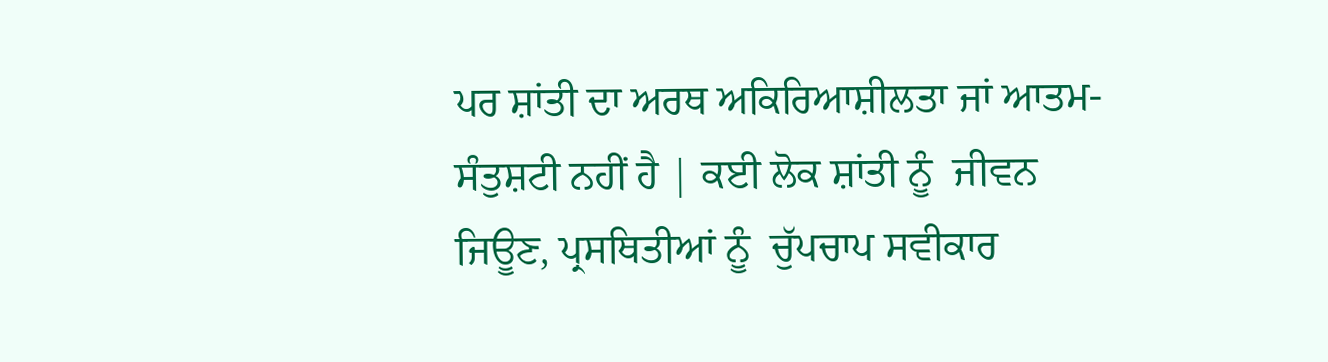ਪਰ ਸ਼ਾਂਤੀ ਦਾ ਅਰਥ ਅਕਿਰਿਆਸ਼ੀਲਤਾ ਜਾਂ ਆਤਮ-ਸੰਤੁਸ਼ਟੀ ਨਹੀਂ ਹੈ | ਕਈ ਲੋਕ ਸ਼ਾਂਤੀ ਨੂੰ  ਜੀਵਨ ਜਿਊਣ, ਪ੍ਰਸਥਿਤੀਆਂ ਨੂੰ  ਚੁੱਪਚਾਪ ਸਵੀਕਾਰ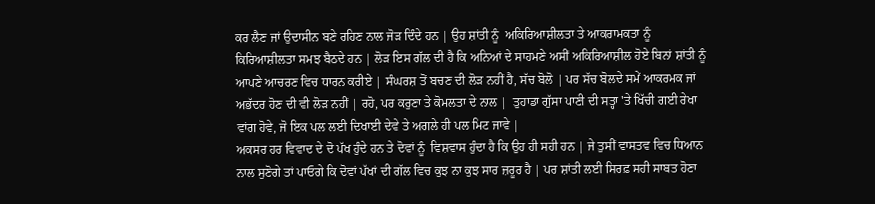ਕਰ ਲੈਣ ਜਾਂ ਉਦਾਸੀਨ ਬਣੇ ਰਹਿਣ ਨਾਲ ਜੋੜ ਦਿੰਦੇ ਹਨ | ਉਹ ਸ਼ਾਂਤੀ ਨੂੰ  ਅਕਿਰਿਆਸ਼ੀਲਤਾ ਤੇ ਆਕਰਾਮਕਤਾ ਨੂੰ  ਕਿਰਿਆਸ਼ੀਲਤਾ ਸਮਝ ਬੈਠਦੇ ਹਨ | ਲੋੜ ਇਸ ਗੱਲ ਦੀ ਹੈ ਕਿ ਅਨਿਆਂ ਦੇ ਸਾਹਮਣੇ ਅਸੀਂ ਅਕਿਰਿਆਸ਼ੀਲ ਹੋਏ ਬਿਨਾਂ ਸ਼ਾਂਤੀ ਨੂੰ  ਆਪਣੇ ਆਚਰਣ ਵਿਚ ਧਾਰਨ ਕਰੀਏ | ਸੰਘਰਸ਼ ਤੋਂ ਬਚਣ ਦੀ ਲੋੜ ਨਹੀਂ ਹੈ, ਸੱਚ ਬੋਲੋ | ਪਰ ਸੱਚ ਬੋਲਦੇ ਸਮੇਂ ਆਕਰਮਕ ਜਾਂ ਅਭੱਦਰ ਹੋਣ ਦੀ ਵੀ ਲੋੜ ਨਹੀਂ | ਰਹੋ, ਪਰ ਕਰੁਣਾ ਤੇ ਕੋਮਲਤਾ ਦੇ ਨਾਲ |  ਤੁਹਾਡਾ ਗੁੱਸਾ ਪਾਣੀ ਦੀ ਸਤ੍ਹਾ 'ਤੇ ਖਿੱਚੀ ਗਈ ਰੇਖਾ ਵਾਂਗ ਹੋਵੇ, ਜੋ ਇਕ ਪਲ ਲਈ ਦਿਖਾਈ ਦੇਵੇ ਤੇ ਅਗਲੇ ਹੀ ਪਲ ਮਿਟ ਜਾਵੇ |
ਅਕਸਰ ਹਰ ਵਿਵਾਦ ਦੇ ਦੋ ਪੱਖ ਹੁੰਦੇ ਹਨ ਤੇ ਦੋਵਾਂ ਨੂੰ  ਵਿਸ਼ਵਾਸ ਹੁੰਦਾ ਹੈ ਕਿ ਉਹ ਹੀ ਸਹੀ ਹਨ | ਜੇ ਤੁਸੀਂ ਵਾਸਤਵ ਵਿਚ ਧਿਆਨ ਨਾਲ ਸੁਣੋਗੇ ਤਾਂ ਪਾਓਗੇ ਕਿ ਦੋਵਾਂ ਪੱਖਾਂ ਦੀ ਗੱਲ ਵਿਚ ਕੁਝ ਨਾ ਕੁਝ ਸਾਰ ਜ਼ਰੂਰ ਹੈ | ਪਰ ਸ਼ਾਂਤੀ ਲਈ ਸਿਰਫ਼ ਸਹੀ ਸਾਬਤ ਹੋਣਾ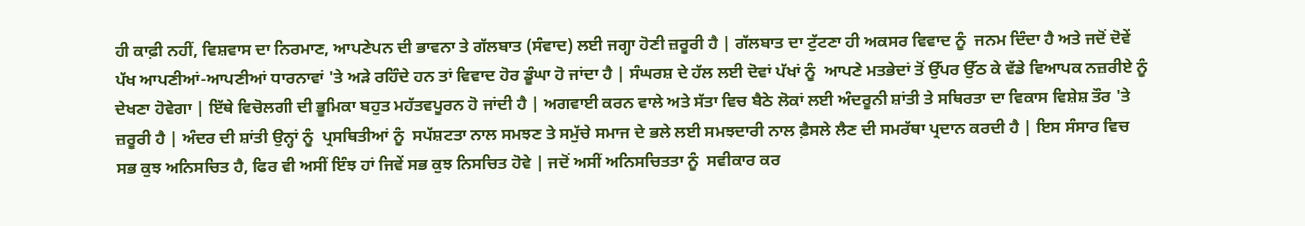ਹੀ ਕਾਫ਼ੀ ਨਹੀਂ, ਵਿਸ਼ਵਾਸ ਦਾ ਨਿਰਮਾਣ, ਆਪਣੇਪਨ ਦੀ ਭਾਵਨਾ ਤੇ ਗੱਲਬਾਤ (ਸੰਵਾਦ) ਲਈ ਜਗ੍ਹਾ ਹੋਣੀ ਜ਼ਰੂਰੀ ਹੈ | ਗੱਲਬਾਤ ਦਾ ਟੁੱਟਣਾ ਹੀ ਅਕਸਰ ਵਿਵਾਦ ਨੂੰ  ਜਨਮ ਦਿੰਦਾ ਹੈ ਅਤੇ ਜਦੋਂ ਦੋਵੇਂ ਪੱਖ ਆਪਣੀਆਂ-ਆਪਣੀਆਂ ਧਾਰਨਾਵਾਂ 'ਤੇ ਅੜੇ ਰਹਿੰਦੇ ਹਨ ਤਾਂ ਵਿਵਾਦ ਹੋਰ ਡੂੰਘਾ ਹੋ ਜਾਂਦਾ ਹੈ | ਸੰਘਰਸ਼ ਦੇ ਹੱਲ ਲਈ ਦੋਵਾਂ ਪੱਖਾਂ ਨੂੰ  ਆਪਣੇ ਮਤਭੇਦਾਂ ਤੋਂ ਉੱਪਰ ਉੱਠ ਕੇ ਵੱਡੇ ਵਿਆਪਕ ਨਜ਼ਰੀਏ ਨੂੰ  ਦੇਖਣਾ ਹੋਵੇਗਾ | ਇੱਥੇ ਵਿਚੋਲਗੀ ਦੀ ਭੂਮਿਕਾ ਬਹੁਤ ਮਹੱਤਵਪੂਰਨ ਹੋ ਜਾਂਦੀ ਹੈ | ਅਗਵਾਈ ਕਰਨ ਵਾਲੇ ਅਤੇ ਸੱਤਾ ਵਿਚ ਬੈਠੇ ਲੋਕਾਂ ਲਈ ਅੰਦਰੂਨੀ ਸ਼ਾਂਤੀ ਤੇ ਸਥਿਰਤਾ ਦਾ ਵਿਕਾਸ ਵਿਸ਼ੇਸ਼ ਤੌਰ 'ਤੇ ਜ਼ਰੂਰੀ ਹੈ | ਅੰਦਰ ਦੀ ਸ਼ਾਂਤੀ ਉਨ੍ਹਾਂ ਨੂੰ  ਪ੍ਰਸਥਿਤੀਆਂ ਨੂੰ  ਸਪੱਸ਼ਟਤਾ ਨਾਲ ਸਮਝਣ ਤੇ ਸਮੁੱਚੇ ਸਮਾਜ ਦੇ ਭਲੇ ਲਈ ਸਮਝਦਾਰੀ ਨਾਲ ਫ਼ੈਸਲੇ ਲੈਣ ਦੀ ਸਮਰੱਥਾ ਪ੍ਰਦਾਨ ਕਰਦੀ ਹੈ | ਇਸ ਸੰਸਾਰ ਵਿਚ ਸਭ ਕੁਝ ਅਨਿਸਚਿਤ ਹੈ, ਫਿਰ ਵੀ ਅਸੀਂ ਇੰਝ ਹਾਂ ਜਿਵੇਂ ਸਭ ਕੁਝ ਨਿਸਚਿਤ ਹੋਵੇ | ਜਦੋਂ ਅਸੀਂ ਅਨਿਸਚਿਤਤਾ ਨੂੰ  ਸਵੀਕਾਰ ਕਰ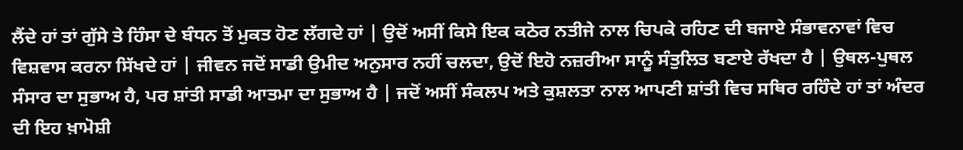ਲੈਂਦੇ ਹਾਂ ਤਾਂ ਗੁੱਸੇ ਤੇ ਹਿੰਸਾ ਦੇ ਬੰਧਨ ਤੋਂ ਮੁਕਤ ਹੋਣ ਲੱਗਦੇ ਹਾਂ | ਉਦੋਂ ਅਸੀਂ ਕਿਸੇ ਇਕ ਕਠੋਰ ਨਤੀਜੇ ਨਾਲ ਚਿਪਕੇ ਰਹਿਣ ਦੀ ਬਜਾਏ ਸੰਭਾਵਨਾਵਾਂ ਵਿਚ ਵਿਸ਼ਵਾਸ ਕਰਨਾ ਸਿੱਖਦੇ ਹਾਂ | ਜੀਵਨ ਜਦੋਂ ਸਾਡੀ ਉਮੀਦ ਅਨੁਸਾਰ ਨਹੀਂ ਚਲਦਾ, ਉਦੋਂ ਇਹੋ ਨਜ਼ਰੀਆ ਸਾਨੂੰ ਸੰਤੁਲਿਤ ਬਣਾਏ ਰੱਖਦਾ ਹੈ | ਉਥਲ-ਪੁਥਲ ਸੰਸਾਰ ਦਾ ਸੁਭਾਅ ਹੈ, ਪਰ ਸ਼ਾਂਤੀ ਸਾਡੀ ਆਤਮਾ ਦਾ ਸੁਭਾਅ ਹੈ | ਜਦੋਂ ਅਸੀਂ ਸੰਕਲਪ ਅਤੇ ਕੁਸ਼ਲਤਾ ਨਾਲ ਆਪਣੀ ਸ਼ਾਂਤੀ ਵਿਚ ਸਥਿਰ ਰਹਿੰਦੇ ਹਾਂ ਤਾਂ ਅੰਦਰ ਦੀ ਇਹ ਖ਼ਾਮੋਸ਼ੀ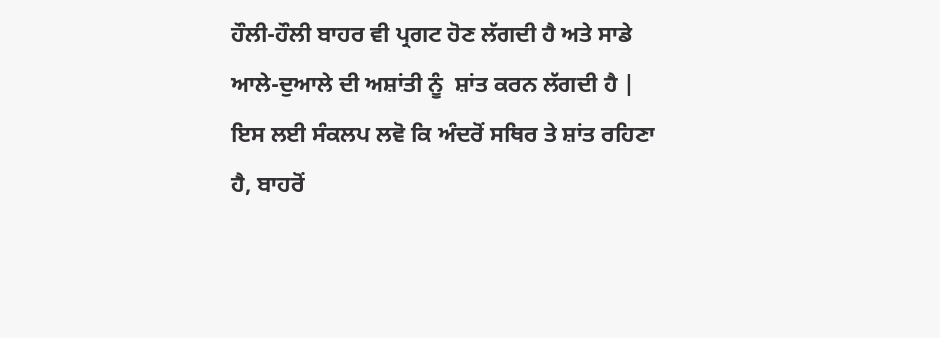ਹੌਲੀ-ਹੌਲੀ ਬਾਹਰ ਵੀ ਪ੍ਰਗਟ ਹੋਣ ਲੱਗਦੀ ਹੈ ਅਤੇ ਸਾਡੇ ਆਲੇ-ਦੁਆਲੇ ਦੀ ਅਸ਼ਾਂਤੀ ਨੂੰ  ਸ਼ਾਂਤ ਕਰਨ ਲੱਗਦੀ ਹੈ |
ਇਸ ਲਈ ਸੰਕਲਪ ਲਵੋ ਕਿ ਅੰਦਰੋਂ ਸਥਿਰ ਤੇ ਸ਼ਾਂਤ ਰਹਿਣਾ ਹੈ, ਬਾਹਰੋਂ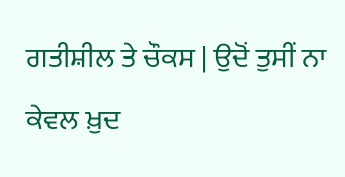ਗਤੀਸ਼ੀਲ ਤੇ ਚੌਕਸ | ਉਦੋਂ ਤੁਸੀਂ ਨਾ ਕੇਵਲ ਖ਼ੁਦ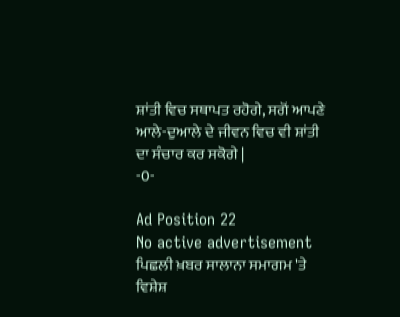ਸ਼ਾਂਤੀ ਵਿਚ ਸਥਾਪਤ ਰਹੋਗੇ, ਸਗੋਂ ਆਪਣੇ ਆਲੇ-ਦੁਆਲੇ ਦੇ ਜੀਵਨ ਵਿਚ ਵੀ ਸ਼ਾਂਤੀ ਦਾ ਸੰਚਾਰ ਕਰ ਸਕੋਗੇ |
-0-

Ad Position 22
No active advertisement
ਪਿਛਲੀ ਖ਼ਬਰ ਸਾਲਾਨਾ ਸਮਾਗਮ 'ਤੇ ਵਿਸ਼ੇਸ਼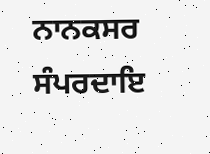ਨਾਨਕਸਰ ਸੰਪਰਦਾਇ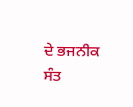ਦੇ ਭਜਨੀਕ ਸੰਤ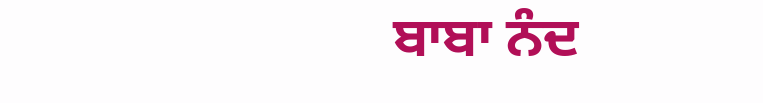ਬਾਬਾ ਨੰਦ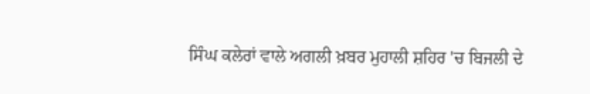ਸਿੰਘ ਕਲੇਰਾਂ ਵਾਲੇ ਅਗਲੀ ਖ਼ਬਰ ਮੁਹਾਲੀ ਸ਼ਹਿਰ 'ਚ ਬਿਜਲੀ ਦੇ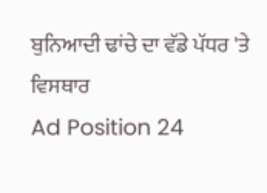ਬੁਨਿਆਦੀ ਢਾਂਚੇ ਦਾ ਵੱਡੇ ਪੱਧਰ 'ਤੇ ਵਿਸਥਾਰ
Ad Position 24